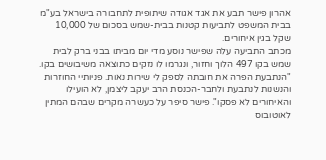אהרון פישר תבע את אגד אגודה שיתופית לתחבורה בישראל בע"מ בבית המשפט לתביעות קטנות בבית-שמש בסכום של 10,000 שקל בגין איחורים.
מכתב התביעה עלה שפישר נוסע מדי יום מביתו בבני ברק לבית שמש בקו 497 הלוך וחזור, ונגרמו לו נזקים כתוצאה משיבושים בקו. "הנתבעת הפרה את חובתה לספק לי שירות נאות. פניותיי החוזרות והנשנות לנתבעת ולחבר-הכנסת הרב יעקב ליצמן, לא הועילו והאיחורים לא פסקו". פישר סיפר על כעשרה מקרים שבהם המתין לאוטובוס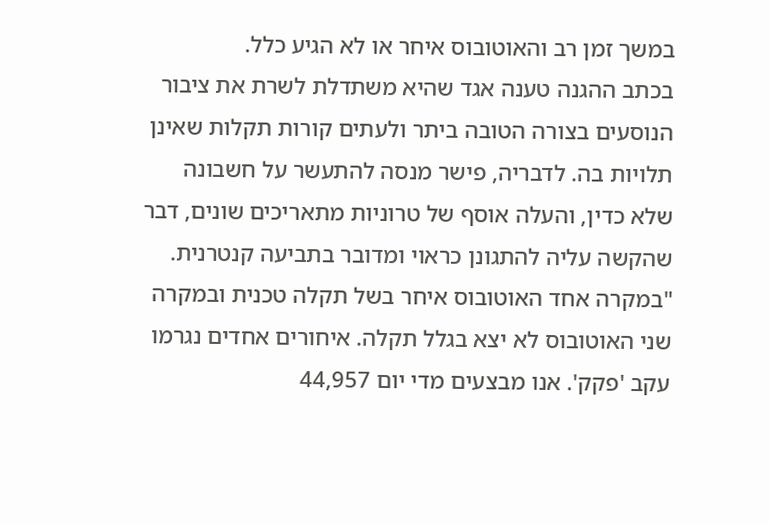במשך זמן רב והאוטובוס איחר או לא הגיע כלל.
בכתב ההגנה טענה אגד שהיא משתדלת לשרת את ציבור הנוסעים בצורה הטובה ביתר ולעתים קורות תקלות שאינן תלויות בה. לדבריה, פישר מנסה להתעשר על חשבונה שלא כדין, והעלה אוסף של טרוניות מתאריכים שונים, דבר שהקשה עליה להתגונן כראוי ומדובר בתביעה קנטרנית. "במקרה אחד האוטובוס איחר בשל תקלה טכנית ובמקרה שני האוטובוס לא יצא בגלל תקלה. איחורים אחדים נגרמו עקב 'פקק'. אנו מבצעים מדי יום 44,957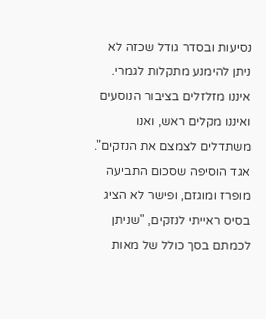נסיעות ובסדר גודל שכזה לא ניתן להימנע מתקלות לגמרי. איננו מזלזלים בציבור הנוסעים ואיננו מקלים ראש, ואנו משתדלים לצמצם את הנזקים".
אגד הוסיפה שסכום התביעה מופרז ומוגזם, ופישר לא הציג בסיס ראייתי לנזקים, "שניתן לכמתם בסך כולל של מאות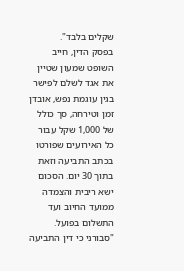שקלים בלבד".
בפסק הדין, חייב השופט שמעון שטיין את אגד לשלם לפישר בגין עוגמת נפש, אובדן זמן וטירחה, סך כולל של 1,000 שקל עבור כל האירועים שפורטו בכתב התביעה וזאת בתוך 30 יום. הסכום ישא ריבית והצמדה ממועד החיוב ועד התשלום בפועל.
"סבורני כי דין התביעה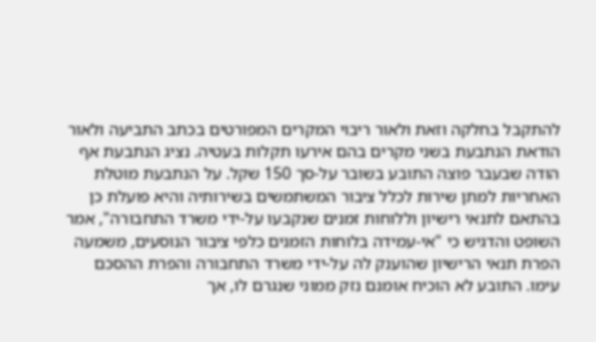להתקבל בחלקה וזאת ולאור ריבוי המקרים המפורטים בכתב התביעה ולאור הודאת הנתבעת בשני מקרים בהם אירעו תקלות בעטיה. נציג הנתבעת אף הודה שבעבר פוצה התובע בשובר על-סך 150 שקל. על הנתבעת מוטלת האחריות למתן שירות לכלל ציבור המשתמשים בשירותיה והיא פועלת כן בהתאם לתנאי רישיון וללוחות זמנים שנקבעו על-ידי משרד התחבורה", אמר השופט והדגיש כי "אי-עמידה בלוחות הזמנים כלפי ציבור הנוסעים, משמעה הפרת תנאי הרישיון שהוענק לה על-ידי משרד התחבורה והפרת ההסכם עימו. התובע לא הוכיח אומנם נזק ממוני שנגרם לו, אך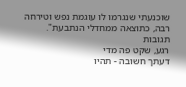שוכנעתי שנגרמו לו עוגמת נפש וטירחה רבה, כתוצאה ממחדלי הנתבעת".
תגובות
רגע, שקט פה מדי
דעתך חשובה - תהיו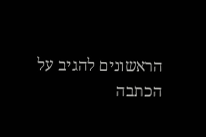הראשונים להגיב על הכתבה